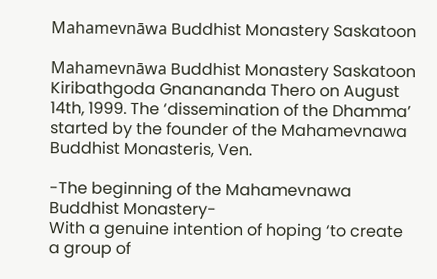Mahamevnāwa Buddhist Monastery Saskatoon

Mahamevnāwa Buddhist Monastery Saskatoon Kiribathgoda Gnanananda Thero on August 14th, 1999. The ‘dissemination of the Dhamma’ started by the founder of the Mahamevnawa Buddhist Monasteris, Ven.

-The beginning of the Mahamevnawa Buddhist Monastery-
With a genuine intention of hoping ‘to create a group of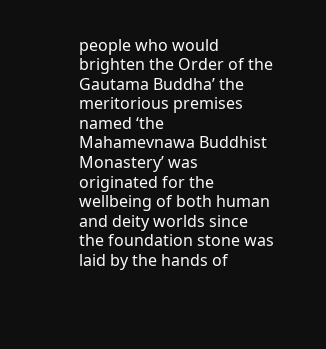people who would brighten the Order of the Gautama Buddha’ the meritorious premises named ‘the Mahamevnawa Buddhist Monastery’ was originated for the wellbeing of both human and deity worlds since the foundation stone was laid by the hands of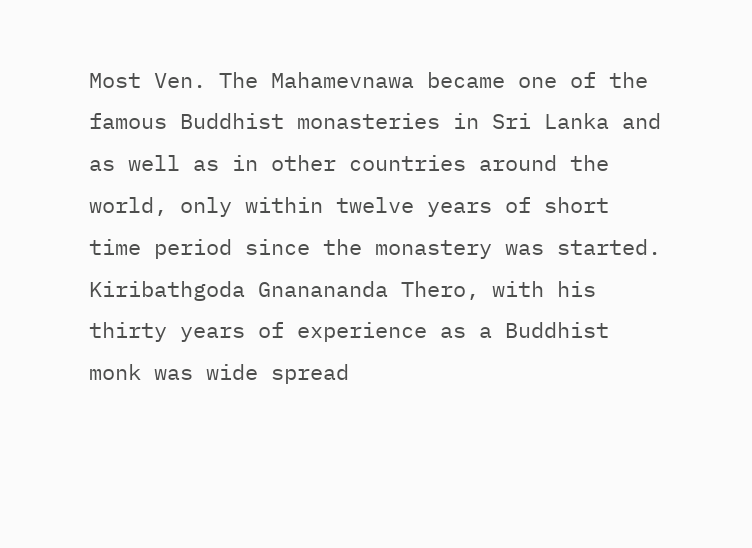Most Ven. The Mahamevnawa became one of the famous Buddhist monasteries in Sri Lanka and as well as in other countries around the world, only within twelve years of short time period since the monastery was started. Kiribathgoda Gnanananda Thero, with his thirty years of experience as a Buddhist monk was wide spread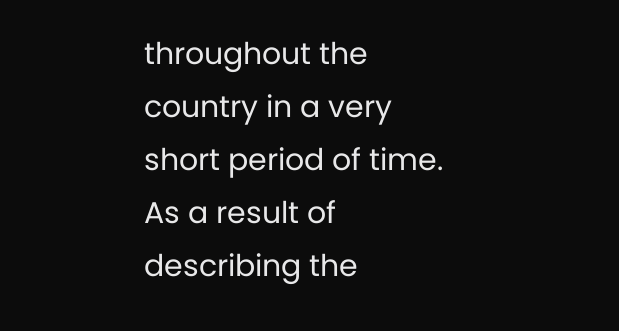throughout the country in a very short period of time. As a result of describing the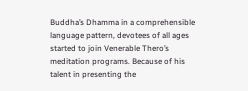Buddha’s Dhamma in a comprehensible language pattern, devotees of all ages started to join Venerable Thero’s meditation programs. Because of his talent in presenting the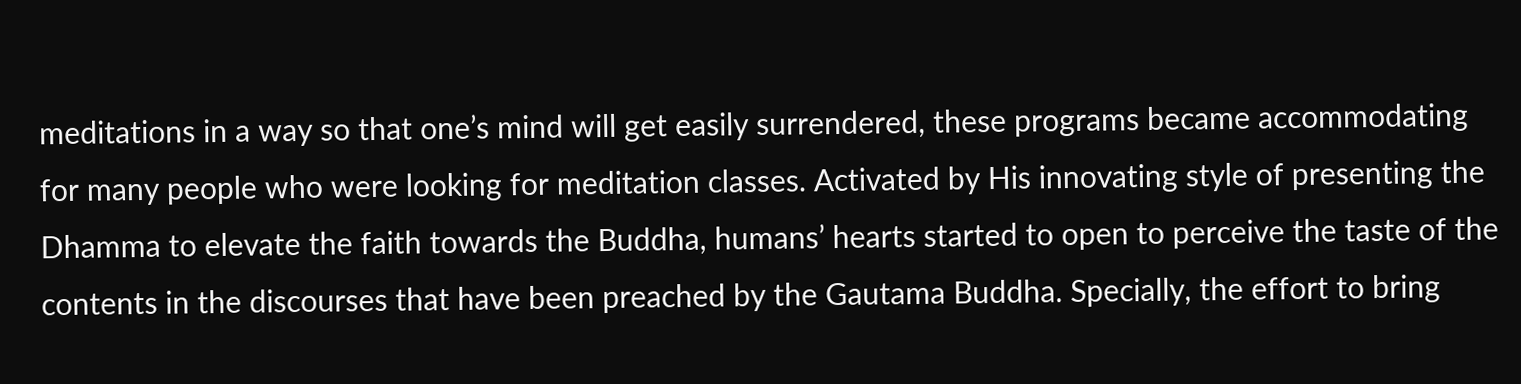meditations in a way so that one’s mind will get easily surrendered, these programs became accommodating for many people who were looking for meditation classes. Activated by His innovating style of presenting the Dhamma to elevate the faith towards the Buddha, humans’ hearts started to open to perceive the taste of the contents in the discourses that have been preached by the Gautama Buddha. Specially, the effort to bring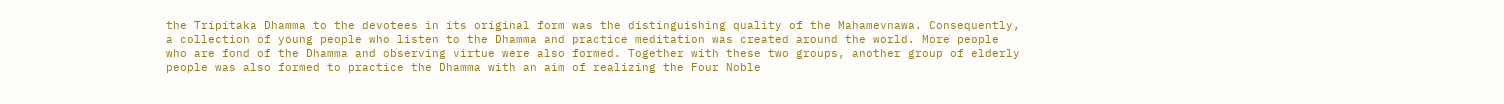the Tripitaka Dhamma to the devotees in its original form was the distinguishing quality of the Mahamevnawa. Consequently, a collection of young people who listen to the Dhamma and practice meditation was created around the world. More people who are fond of the Dhamma and observing virtue were also formed. Together with these two groups, another group of elderly people was also formed to practice the Dhamma with an aim of realizing the Four Noble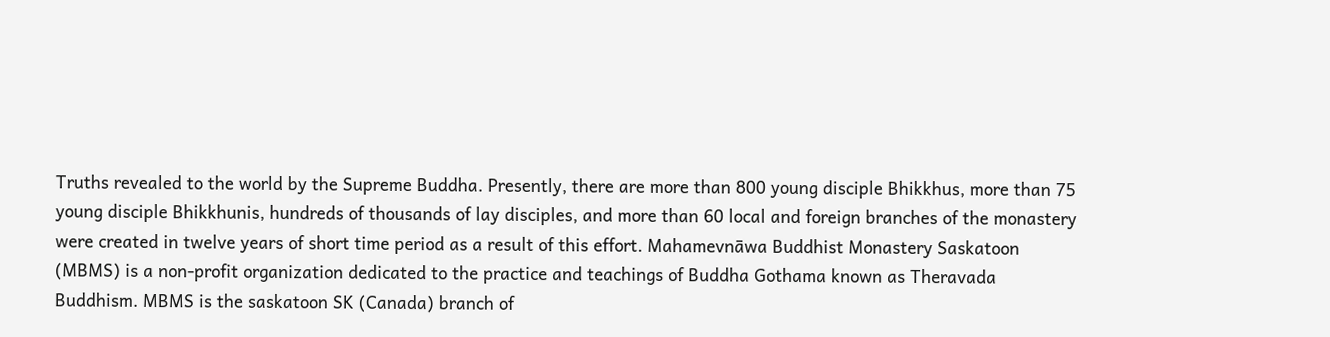Truths revealed to the world by the Supreme Buddha. Presently, there are more than 800 young disciple Bhikkhus, more than 75 young disciple Bhikkhunis, hundreds of thousands of lay disciples, and more than 60 local and foreign branches of the monastery were created in twelve years of short time period as a result of this effort. Mahamevnāwa Buddhist Monastery Saskatoon (MBMS) is a non-profit organization dedicated to the practice and teachings of Buddha Gothama known as Theravada Buddhism. MBMS is the saskatoon SK (Canada) branch of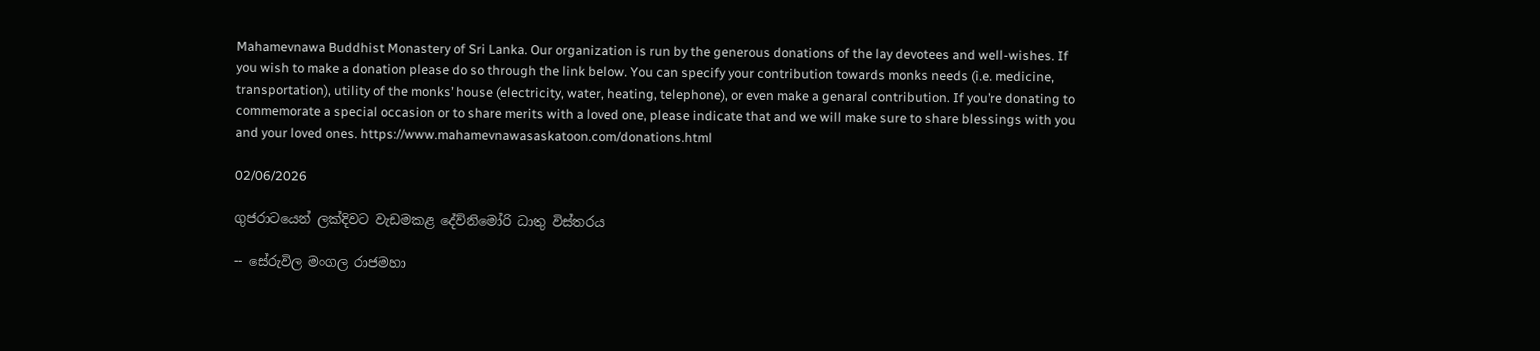Mahamevnawa Buddhist Monastery of Sri Lanka. Our organization is run by the generous donations of the lay devotees and well-wishes. If you wish to make a donation please do so through the link below. You can specify your contribution towards monks needs (i.e. medicine, transportation), utility of the monks’ house (electricity, water, heating, telephone), or even make a genaral contribution. If you’re donating to commemorate a special occasion or to share merits with a loved one, please indicate that and we will make sure to share blessings with you and your loved ones. https://www.mahamevnawasaskatoon.com/donations.html

02/06/2026

ගුජරාටයෙන් ලක්දිවට වැඩමකළ දේව්නිමෝරි ධාතු විස්තරය

-- සේරුවිල මංගල රාජමහා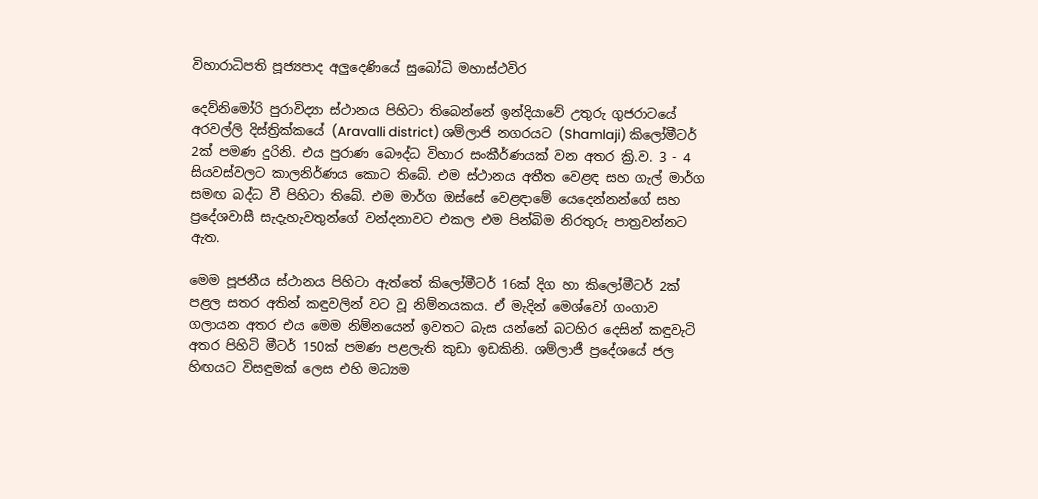විහාරාධිපති පූජ්‍යපාද අලුදෙණියේ සුබෝධි මහාස්ථවිර

දෙව්නිමෝරි පුරාවිද්‍යා ස්ථානය පිහිටා තිබෙන්නේ ඉන්දියාවේ උතුරු ගුජරාටයේ අරවල්ලි දිස්ත්‍රික්කයේ (Aravalli district) ශම්ලාජි නගරයට (Shamlaji) කිලෝමීටර් 2ක් පමණ දුරිනි. එය පුරාණ බෞද්ධ විහාර සංකීර්ණයක් වන අතර ක්‍රි.ව. 3 - 4 සියවස්වලට කාලනිර්ණය කොට තිබේ. එම ස්ථානය අතීත වෙළඳ සහ ගැල් මාර්ග සමඟ බද්ධ වී පිහිටා තිබේ. එම මාර්ග ඔස්සේ වෙළඳාමේ යෙදෙන්නන්ගේ සහ ප්‍රදේශවාසී සැදැහැවතුන්ගේ වන්දනාවට එකල එම පින්බිම නිරතුරු පාත්‍රවන්නට ඇත.

මෙම පූජනීය ස්ථානය පිහිටා ඇත්තේ කිලෝමීටර් 16ක් දිග හා කිලෝමීටර් 2ක් පළල සතර අතින් කඳුවලින් වට වූ නිම්නයකය. ඒ මැදින් මෙශ්වෝ ගංගාව ගලායන අතර එය මෙම නිම්නයෙන් ඉවතට බැස යන්නේ බටහිර දෙසින් කඳුවැටි අතර පිහිටි මීටර් 150ක් පමණ පළලැති කුඩා ඉඩකිනි. ශම්ලාජී ප්‍රදේශයේ ජල හිඟයට විසඳුමක් ලෙස එහි මධ්‍යම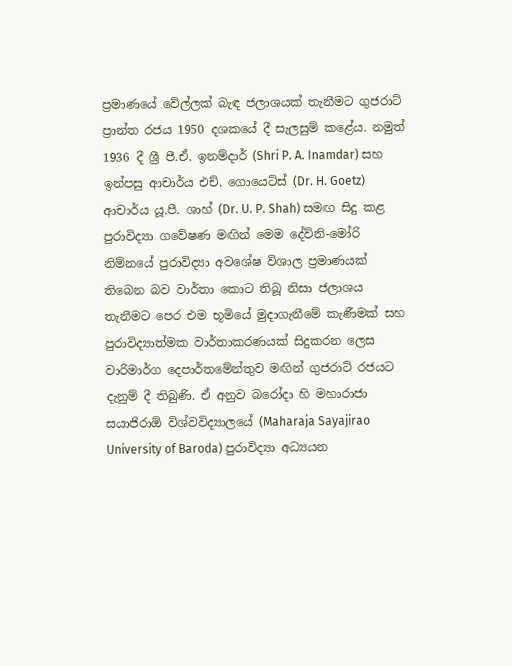ප්‍රමාණයේ වේල්ලක් බැඳ ජලාශයක් තැනීමට ගුජරාට් ප්‍රාන්ත රජය 1950 දශකයේ දී සැලසුම් කළේය. නමුත් 1936 දී ශ්‍රී පී.ඒ. ඉනම්දාර් (Shri P. A. Inamdar) සහ ඉන්පසු ආචාර්ය එච්. ගොයෙට්ස් (Dr. H. Goetz) ආචාර්ය යූ.පී. ශාහ් (Dr. U. P. Shah) සමඟ සිදු කළ පුරාවිද්‍යා ගවේෂණ මඟින් මෙම දේව්නි-මෝරි නිම්නයේ පුරාවිද්‍යා අවශේෂ විශාල ප්‍රමාණයක් තිබෙන බව වාර්තා කොට තිබූ නිසා ජලාශය තැනීමට පෙර එම භූමියේ මුදාගැනීමේ කැණීමක් සහ පුරාවිද්‍යාත්මක වාර්තාකරණයක් සිදුකරන ලෙස වාරිමාර්ග දෙපාර්තමේන්තුව මඟින් ගුජරාට් රජයට දැනුම් දී තිබුණි. ඒ අනුව බරෝදා හි මහාරාජා සයාජිරාඕ විශ්වවිද්‍යාලයේ (Maharaja Sayajirao University of Baroda) පුරාවිද්‍යා අධ්‍යයන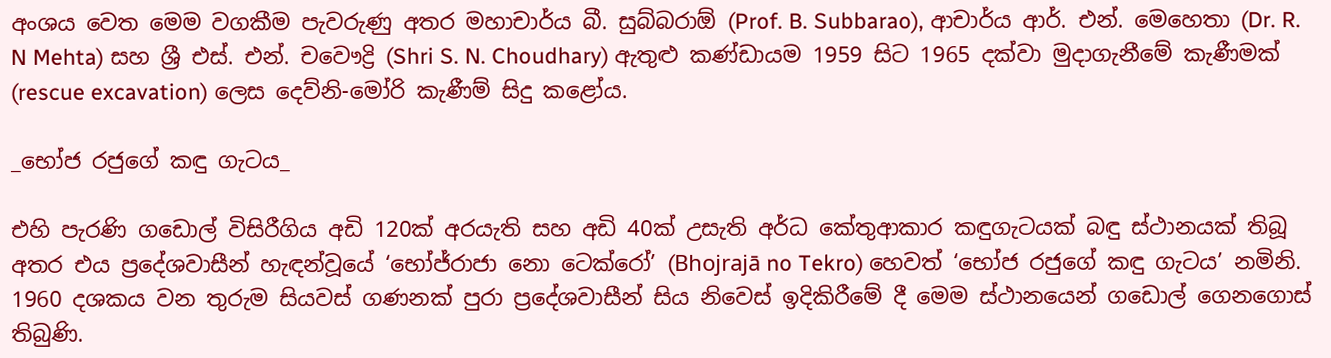අංශය වෙත මෙම වගකීම පැවරුණු අතර මහාචාර්ය බී. සුබ්බරාඕ (Prof. B. Subbarao), ආචාර්ය ආර්. එන්. මෙහෙතා (Dr. R. N Mehta) සහ ශ්‍රී එස්. එන්. චවෞද්‍රි (Shri S. N. Choudhary) ඇතුළු කණ්ඩායම 1959 සිට 1965 දක්වා මුදාගැනීමේ කැණීමක් (rescue excavation) ලෙස දෙව්නි-මෝරි කැණීම් සිදු කළෝය.

_භෝජ රජුගේ කඳු ගැටය_

එහි පැරණි ගඩොල් විසිරීගිය අඩි 120ක් අරයැති සහ අඩි 40ක් උසැති අර්ධ කේතුආකාර කඳුගැටයක් බඳු ස්ථානයක් තිබූ අතර එය ප්‍රදේශවාසීන් හැඳන්වූයේ ‘භෝජ්රාජා නො ටෙක්රෝ’ (Bhojrajā no Tekro) හෙවත් ‘භෝජ රජුගේ කඳු ගැටය’ නමිනි. 1960 දශකය වන තුරුම සියවස් ගණනක් පුරා ප්‍රදේශවාසීන් සිය නිවෙස් ඉදිකිරීමේ දී මෙම ස්ථානයෙන් ගඩොල් ගෙනගොස් තිබුණි.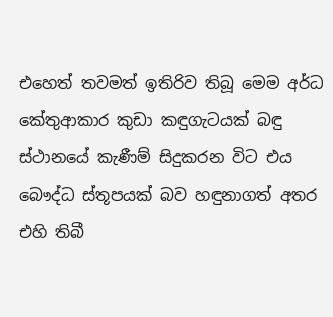එහෙත් තවමත් ඉතිරිව තිබූ මෙම අර්ධ කේතුආකාර කුඩා කඳුගැටයක් බඳු ස්ථානයේ කැණීම් සිදුකරන විට එය බෞද්ධ ස්තූපයක් බව හඳුනාගත් අතර එහි තිබී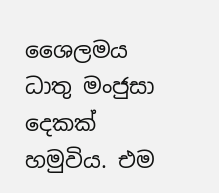ශෛලමය ධාතු මංජුසා දෙකක් හමුවිය. එම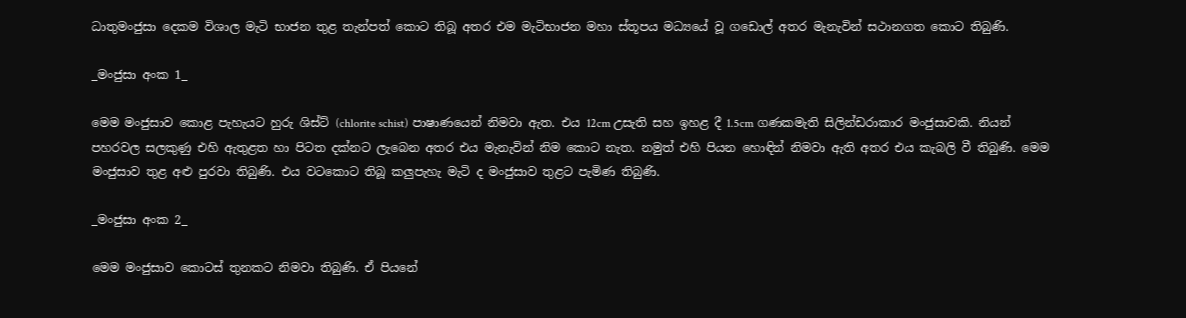ධාතුමංජුසා දෙකම විශාල මැටි භාජන තුළ තැන්පත් කොට තිබූ අතර එම මැටිභාජන මහා ස්තූපය මධ්‍යයේ වූ ගඩොල් අතර මැනැවින් සථානගත කොට තිබුණි.

_මංජුසා අංක 1_

මෙම මංජුසාව කොළ පැහැයට හුරු ශිස්ට් (chlorite schist) පාෂාණයෙන් නිමවා ඇත. එය 12cm උසැති සහ ඉහළ දී 1.5cm ගණකමැති සිලින්ඩරාකාර මංජුසාවකි. නියන් පහරවල සලකුණු එහි ඇතුළත හා පිටත දක්නට ලැබෙන අතර එය මැනැවින් නිම කොට නැත. නමුත් එහි පියන හොඳින් නිමවා ඇති අතර එය කැබලි වී තිබුණි. මෙම මංජුසාව තුළ අළු පුරවා තිබුණි. එය වටකොට තිබූ කලුපැහැ මැටි ද මංජුසාව තුළට පැමිණ තිබුණි.

_මංජුසා අංක 2_

මෙම මංජුසාව කොටස් තුනකට නිමවා තිබුණි. ඒ පියනේ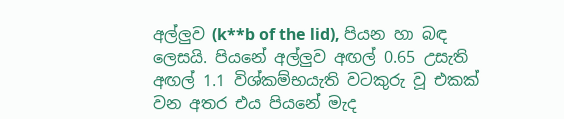අල්ලුව (k**b of the lid), පියන හා බඳ ලෙසයි. පියනේ අල්ලුව අඟල් 0.65 උසැති අඟල් 1.1 විශ්කම්භයැති වටකුරු වූ එකක් වන අතර එය පියනේ මැද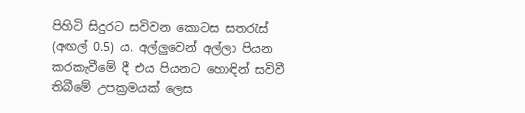පිහිටි සිදුරට සවිවන කොටස සතරැස් (අඟල් 0.5) ය. අල්ලුවෙන් අල්ලා පියන කරකැවීමේ දී එය පියනට හොඳින් සවිවී තිබීමේ උපක්‍රමයක් ලෙස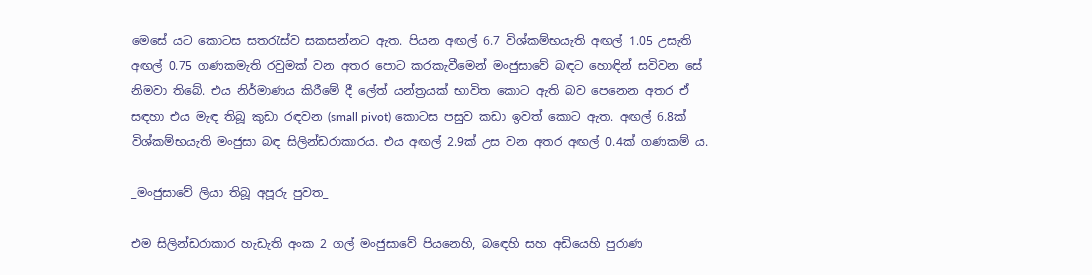මෙසේ යට කොටස සතරැස්ව සකසන්නට ඇත. පියන අඟල් 6.7 විශ්කම්භයැති අඟල් 1.05 උසැති අඟල් 0.75 ගණකමැති රවුමක් වන අතර පොට කරකැවීමෙන් මංජුසාවේ බඳට හොඳින් සවිවන සේ නිමවා තිබේ. එය නිර්මාණය කිරීමේ දී ලේත් යන්ත්‍රයක් භාවිත කොට ඇති බව පෙනෙන අතර ඒ සඳහා එය මැඳ තිබූ කුඩා රඳවන (small pivot) කොටස පසුව කඩා ඉවත් කොට ඇත. අඟල් 6.8ක් විශ්කම්භයැති මංජුසා බඳ සිලින්ඩරාකාරය. එය අඟල් 2.9ක් උස වන අතර අඟල් 0.4ක් ගණකම් ය.

_මංජුසාවේ ලියා තිබූ අපූරු පුවත_

එම සිලින්ඩරාකාර හැඩැති අංක 2 ගල් මංජුසාවේ පියනෙහි, බඳෙහි සහ අඩියෙහි පුරාණ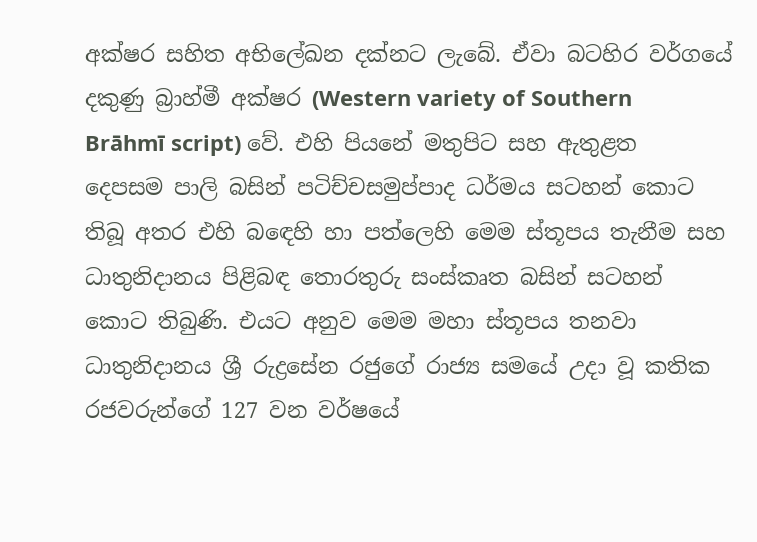අක්ෂර සහිත අභිලේඛන දක්නට ලැබේ. ඒවා බටහිර වර්ගයේ දකුණු බ්‍රාහ්මී අක්ෂර (Western variety of Southern Brāhmī script) වේ. එහි පියනේ මතුපිට සහ ඇතුළත දෙපසම පාලි බසින් පටිච්චසමුප්පාද ධර්මය සටහන් කොට තිබූ අතර එහි බඳෙහි හා පත්ලෙහි මෙම ස්තූපය තැනීම සහ ධාතුනිදානය පිළිබඳ තොරතුරු සංස්කෘත බසින් සටහන් කොට තිබුණි. එයට අනුව මෙම මහා ස්තූපය තනවා ධාතුනිදානය ශ්‍රී රුද්‍රසේන රජුගේ රාජ්‍ය සමයේ උදා වූ කතික රජවරුන්ගේ 127 වන වර්ෂයේ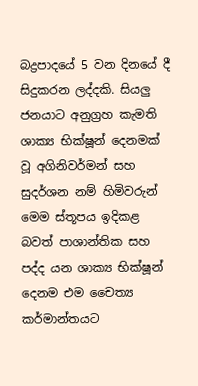බද්‍රපාදයේ 5 වන දිනයේ දී සිදුකරන ලද්දකි. සියලු ජනයාට අනුග්‍රහ කැමති ශාක්‍ය භික්ෂූන් දෙනමක් වූ අගිනිවර්මන් සහ සුදර්ශන නම් හිමිවරුන් මෙම ස්තූපය ඉදිකළ බවත් පාශාන්තික සහ පද්ද යන ශාක්‍ය භික්ෂූන් දෙනම එම චෛත්‍ය කර්මාන්තයට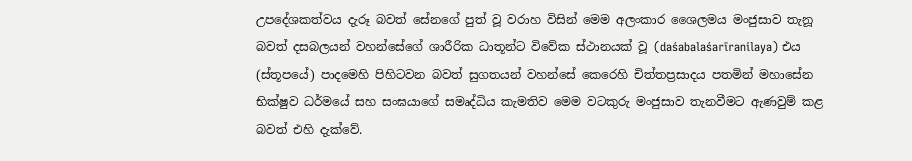උපදේශකත්වය දැරූ බවත් සේනගේ පුත් වූ වරාහ විසින් මෙම අලංකාර ශෛලමය මංජුසාව තැනූ බවත් දසබලයන් වහන්සේගේ ශාරීරික ධාතූන්ට විවේක ස්ථානයක් වූ (daśabalaśarīranilaya) එය (ස්තූපයේ) පාදමෙහි පිහිටවන බවත් සුගතයන් වහන්සේ කෙරෙහි චිත්තප්‍රසාදය පතමින් මහාසේන භික්ෂුව ධර්මයේ සහ සංඝයාගේ සමෘද්ධිය කැමතිව මෙම වටකුරු මංජුසාව තැනවීමට ඇණවුම් කළ බවත් එහි දැක්වේ.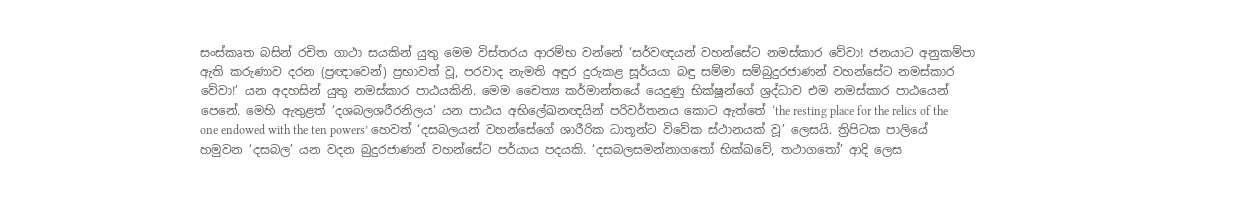සංස්කෘත බසින් රචිත ගාථා සයකින් යුතු මෙම විස්තරය ආරම්භ වන්නේ ‘සර්වඥයන් වහන්සේට නමස්කාර වේවා! ජනයාට අනුකම්පා ඇති කරුණාව දරන (ප්‍රඥාවෙන්) ප්‍රභාවත් වූ, පරවාද නැමති අඳුර දුරුකළ සූර්යයා බඳු සම්මා සම්බුදුරජාණන් වහන්සේට නමස්කාර වේවා!’ යන අදහසින් යුතු නමස්කාර පාඨයකිනි. මෙම චෛත්‍ය කර්මාන්තයේ යෙදුණු භික්ෂූන්ගේ ශ්‍රද්ධාව එම නමස්කාර පාඨයෙන් පෙනේ. මෙහි ඇතුළත් ‘දශබලශරීරනිලය’ යන පාඨය අභිලේඛනඥයින් පරිවර්තනය කොට ඇත්තේ ‘the resting place for the relics of the one endowed with the ten powers’ හෙවත් ‘දසබලයන් වහන්සේගේ ශාරීරික ධාතූන්ට විවේක ස්ථානයක් වූ’ ලෙසයි. ත්‍රිපිටක පාලියේ හමුවන ‘දසබල’ යන වදන බුදුරජාණන් වහන්සේට පර්යාය පදයකි. ‘දසබලසමන්නාගතෝ භික්ඛවේ, තථාගතෝ’ ආදි ලෙස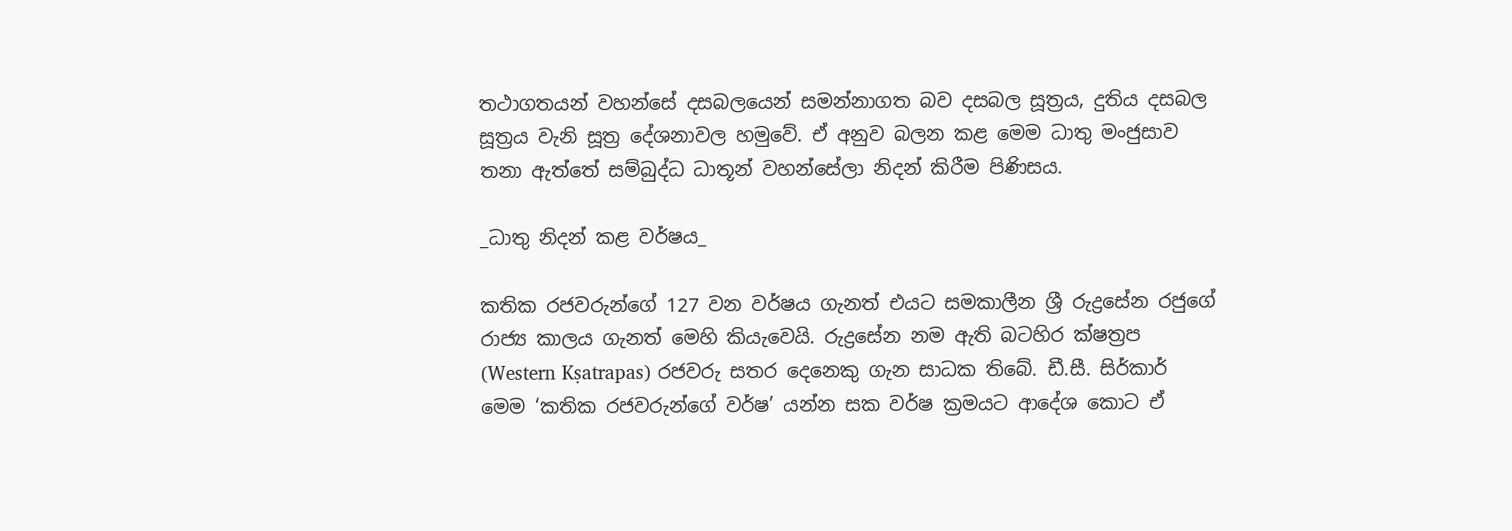තථාගතයන් වහන්සේ දසබලයෙන් සමන්නාගත බව දසබල සූත්‍රය, දුතිය දසබල සූත්‍රය වැනි සූත්‍ර දේශනාවල හමුවේ. ඒ අනුව බලන කළ මෙම ධාතු මංජුසාව තනා ඇත්තේ සම්බුද්ධ ධාතූන් වහන්සේලා නිදන් කිරීම පිණිසය.

_ධාතු නිදන් කළ වර්ෂය_

කතික රජවරුන්ගේ 127 වන වර්ෂය ගැනත් එයට සමකාලීන ශ්‍රී රුද්‍රසේන රජුගේ රාජ්‍ය කාලය ගැනත් මෙහි කියැවෙයි. රුද්‍රසේන නම ඇති බටහිර ක්ෂත්‍රප (Western Kṣatrapas) රජවරු සතර දෙනෙකු ගැන සාධක තිබේ. ඩී.සී. සිර්කාර් මෙම ‘කතික රජවරුන්ගේ වර්ෂ’ යන්න සක වර්ෂ ක්‍රමයට ආදේශ කොට ඒ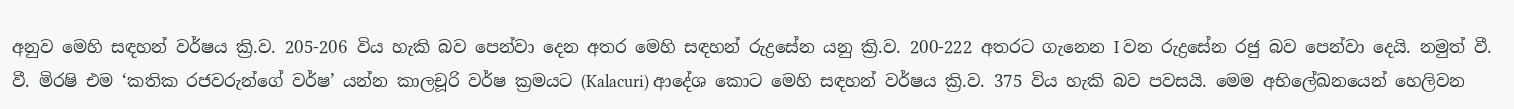අනුව මෙහි සඳහන් වර්ෂය ක්‍රි.ව. 205-206 විය හැකි බව පෙන්වා දෙන අතර මෙහි සඳහන් රුද්‍රසේන යනු ක්‍රි.ව. 200-222 අතරට ගැනෙන I වන රුද්‍රසේන රජු බව පෙන්වා දෙයි. නමුත් වී. වී. මිරෂි එම ‘කතික රජවරුන්ගේ වර්ෂ’ යන්න කාලචූරි වර්ෂ ක්‍රමයට (Kalacuri) ආදේශ කොට මෙහි සඳහන් වර්ෂය ක්‍රි.ව. 375 විය හැකි බව පවසයි. මෙම අභිලේඛනයෙන් හෙලිවන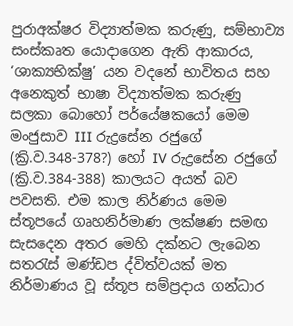පුරාඅක්ෂර විද්‍යාත්මක කරුණු, සම්භාව්‍ය සංස්කෘත යොදාගෙන ඇති ආකාරය, ‘ශාක්‍යභික්ෂු’ යන වදනේ භාවිතය සහ අනෙකුත් භාෂා විද්‍යාත්මක කරුණු සලකා බොහෝ පර්යේෂකයෝ මෙම මංජුසාව III රුද්‍රසේන රජුගේ (ක්‍රි.ව.348-378?) හෝ IV රුද්‍රසේන රජුගේ (ක්‍රි.ව.384-388) කාලයට අයත් බව පවසති. එම කාල නිර්ණය මෙම ස්තූපයේ ගෘහනිර්මාණ ලක්ෂණ සමඟ සැසදෙන අතර මෙහි දක්නට ලැබෙන සතරැස් මණ්ඩප ද්විත්වයක් මත නිර්මාණය වූ ස්තූප සම්ප්‍රදාය ගන්ධාර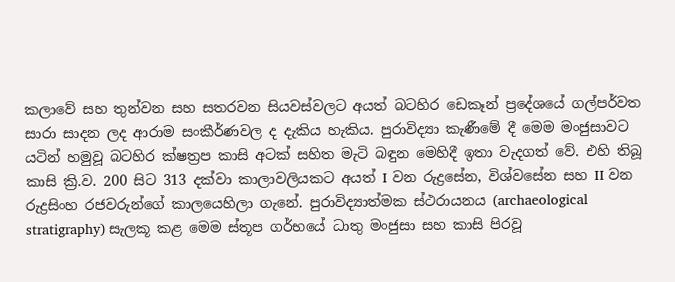කලාවේ සහ තුන්වන සහ සතරවන සියවස්වලට අයත් බටහිර ඩෙකෑන් ප්‍රදේශයේ ගල්පර්වත සාරා සාදන ලද ආරාම සංකීර්ණවල ද දැකිය හැකිය. පුරාවිද්‍යා කැණීමේ දී මෙම මංජුසාවට යටින් හමුවූ බටහිර ක්ෂත්‍රප කාසි අටක් සහිත මැටි බඳුන මෙහිදී ඉතා වැදගත් වේ. එහි තිබූ කාසි ක්‍රි.ව. 200 සිට 313 දක්වා කාලාවලියකට අයත් I වන රුද්‍රසේන, විශ්වසේන සහ II වන රුද්‍රසිංහ රජවරුන්ගේ කාලයෙහිලා ගැනේ. පුරාවිද්‍යාත්මක ස්ථරායනය (archaeological stratigraphy) සැලකූ කළ මෙම ස්තූප ගර්භයේ ධාතු මංජුසා සහ කාසි පිරවූ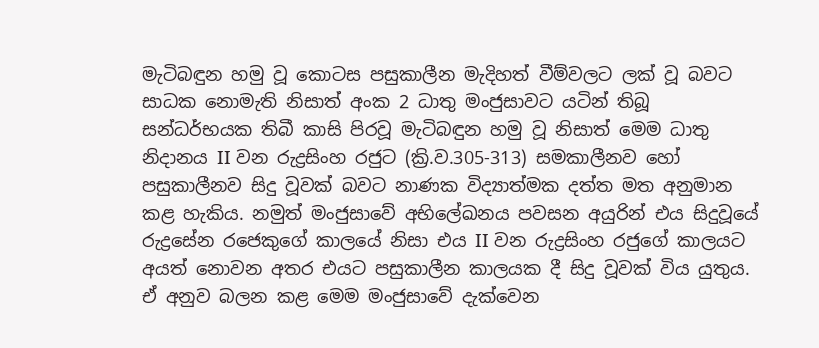මැටිබඳුන හමු වූ කොටස පසුකාලීන මැදිහත් වීම්වලට ලක් වූ බවට සාධක නොමැති නිසාත් අංක 2 ධාතු මංජුසාවට යටින් තිබූ සන්ධර්භයක තිබී කාසි පිරවූ මැටිබඳුන හමු වූ නිසාත් මෙම ධාතු නිදානය II වන රුද්‍රසිංහ රජුට (ක්‍රි.ව.305-313) සමකාලීනව හෝ පසුකාලීනව සිදු වූවක් බවට නාණක විද්‍යාත්මක දත්ත මත අනුමාන කළ හැකිය. නමුත් මංජුසාවේ අභිලේඛනය පවසන අයුරින් එය සිදුවූයේ රුද්‍රසේන රජෙකුගේ කාලයේ නිසා එය II වන රුද්‍රසිංහ රජුගේ කාලයට අයත් නොවන අතර එයට පසුකාලීන කාලයක දී සිදු වූවක් විය යුතුය. ඒ අනුව බලන කළ මෙම මංජුසාවේ දැක්වෙන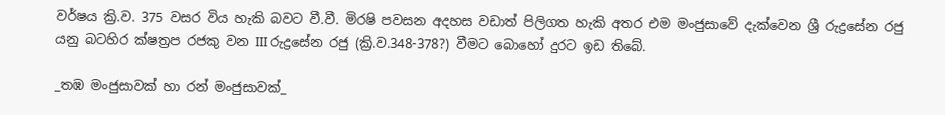වර්ෂය ක්‍රි.ව. 375 වසර විය හැකි බවට වී.වී. මිරෂි පවසන අදහස වඩාත් පිලිගත හැකි අතර එම මංජුසාවේ දැක්වෙන ශ්‍රී රුද්‍රසේන රජු යනු බටහිර ක්ෂත්‍රප රජකු වන III රුද්‍රසේන රජු (ක්‍රි.ව.348-378?) වීමට බොහෝ දුරට ඉඩ තිබේ.

_තඹ මංජුසාවක් හා රන් මංජුසාවක්_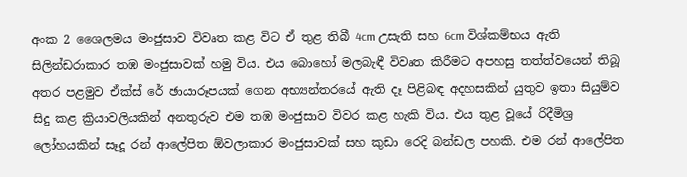අංක 2 ශෛලමය මංජුසාව විවෘත කළ විට ඒ තුළ තිබී 4cm උසැති සහ 6cm විශ්කම්භය ඇති සිලින්ඩරාකාර තඹ මංජුසාවක් හමු විය. එය බොහෝ මලබැඳී විවෘත කිරීමට අපහසු තත්ත්වයෙන් තිබූ අතර පළමුව ඒක්ස් රේ ඡායාරූපයක් ගෙන අභ්‍යන්තරයේ ඇති දෑ පිළිබඳ අදහසකින් යුතුව ඉතා සියුම්ව සිදු කළ ක්‍රියාවලියකින් අනතුරුව එම තඹ මංජුසාව විවර කළ හැකි විය. එය තුළ වූයේ රිදීමිශ්‍ර ලෝහයකින් සෑදූ රන් ආලේපිත ඕවලාකාර මංජුසාවක් සහ කුඩා රෙදි බන්ඩල පහකි. එම රන් ආලේපිත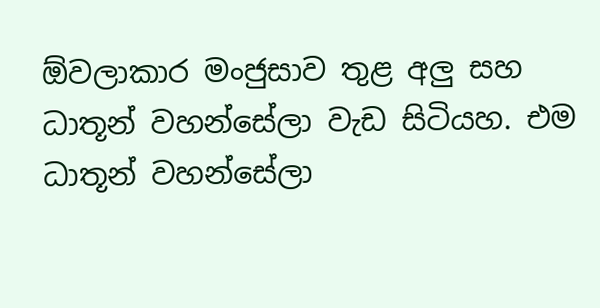ඕවලාකාර මංජුසාව තුළ අලු සහ ධාතූන් වහන්සේලා වැඩ සිටියහ. එම ධාතූන් වහන්සේලා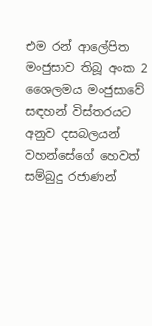එම රන් ආලේපිත මංජුසාව තිබූ අංක 2 ශෛලමය මංජුසාවේ සඳහන් විස්තරයට අනුව දසබලයන් වහන්සේගේ හෙවත් සම්බුදු රජාණන්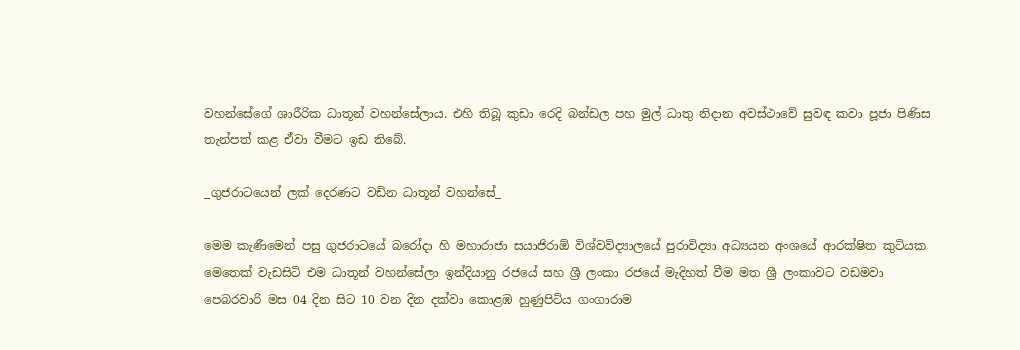වහන්සේගේ ශාරීරික ධාතූන් වහන්සේලාය. එහි තිබූ කුඩා රෙදි බන්ඩල පහ මුල් ධාතු නිදාන අවස්ථාවේ සුවඳ කවා පූජා පිණිස තැන්පත් කළ ඒවා වීමට ඉඩ තිබේ.

_ගුජරාටයෙන් ලක් දෙරණට වඩින ධාතූන් වහන්සේ_

මෙම කැණීමෙන් පසු ගුජරාටයේ බරෝදා හි මහාරාජා සයාජිරාඕ විශ්වවිද්‍යාලයේ පුරාවිද්‍යා අධ්‍යයන අංශයේ ආරක්ෂිත කුටියක මෙතෙක් වැඩසිටි එම ධාතූන් වහන්සේලා ඉන්දියානු රජයේ සහ ශ්‍රී ලංකා රජයේ මැදිහත් වීම මත ශ්‍රී ලංකාවට වඩමවා පෙබරවාරි මස 04 දින සිට 10 වන දින දක්වා කොළඹ හුණුපිටිය ගංගාරාම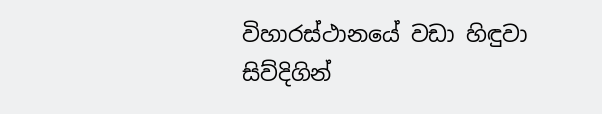විහාරස්ථානයේ වඩා හිඳුවා සිව්දිගින්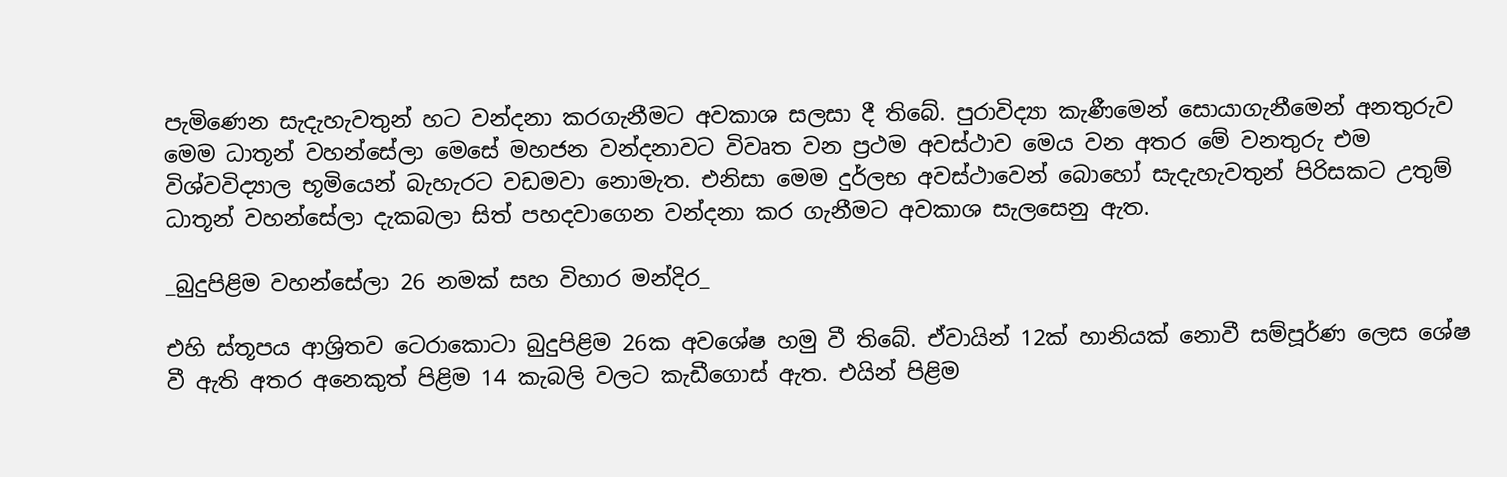පැමිණෙන සැදැහැවතුන් හට වන්දනා කරගැනීමට අවකාශ සලසා දී තිබේ. පුරාවිද්‍යා කැණීමෙන් සොයාගැනීමෙන් අනතුරුව මෙම ධාතූන් වහන්සේලා මෙසේ මහජන වන්දනාවට විවෘත වන ප්‍රථම අවස්ථාව මෙය වන අතර මේ වනතුරු එම විශ්වවිද්‍යාල භූමියෙන් බැහැරට වඩමවා නොමැත. එනිසා මෙම දුර්ලභ අවස්ථාවෙන් බොහෝ සැදැහැවතුන් පිරිසකට උතුම් ධාතූන් වහන්සේලා දැකබලා සිත් පහදවාගෙන වන්දනා කර ගැනීමට අවකාශ සැලසෙනු ඇත.

_බුදුපිළිම වහන්සේලා 26 නමක් සහ විහාර මන්දිර_

එහි ස්තූපය ආශ්‍රිතව ටෙරාකොටා බුදුපිළිම 26ක අවශේෂ හමු වී තිබේ. ඒවායින් 12ක් හානියක් නොවී සම්පූර්ණ ලෙස ශේෂ වී ඇති අතර අනෙකුත් පිළිම 14 කැබලි වලට කැඩීගොස් ඇත. එයින් පිළිම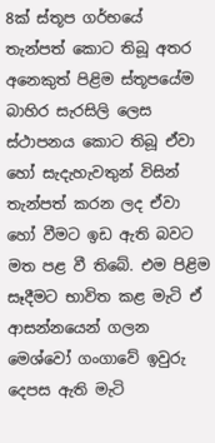8ක් ස්තූප ගර්භයේ තැන්පත් කොට තිබූ අතර අනෙකුත් පිළිම ස්තූපයේම බාහිර සැරසිලි ලෙස ස්ථාපනය කොට තිබූ ඒවා හෝ සැදැහැවතුන් විසින් තැන්පත් කරන ලද ඒවා හෝ වීමට ඉඩ ඇති බවට මත පළ වී තිබේ. එම පිළිම සෑදීමට භාවිත කළ මැටි ඒ ආසන්නයෙන් ගලන මෙශ්වෝ ගංගාවේ ඉවුරු දෙපස ඇති මැටි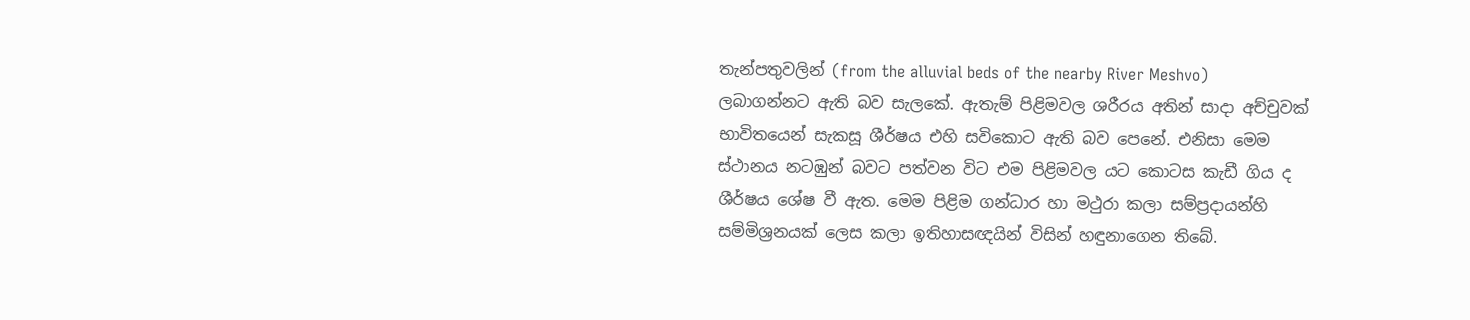තැන්පතුවලින් (from the alluvial beds of the nearby River Meshvo) ලබාගන්නට ඇති බව සැලකේ. ඇතැම් පිළිමවල ශරීරය අතින් සාදා අච්චුවක් භාවිතයෙන් සැකසූ ශීර්ෂය එහි සවිකොට ඇති බව පෙනේ. එනිසා මෙම ස්ථානය නටඹුන් බවට පත්වන විට එම පිළිමවල යට කොටස කැඩී ගිය ද ශීර්ෂය ශේෂ වී ඇත. මෙම පිළිම ගන්ධාර හා මථුරා කලා සම්ප්‍රදායන්හි සම්මිශ්‍රනයක් ලෙස කලා ඉතිහාසඥයින් විසින් හඳුනාගෙන තිබේ.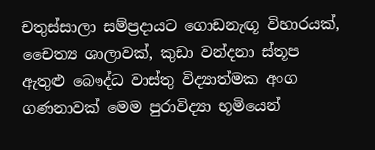චතුස්සාලා සම්ප්‍රදායට ගොඩනැඟූ විහාරයක්, චෛත්‍ය ශාලාවක්, කුඩා වන්දනා ස්තූප ඇතුළු බෞද්ධ වාස්තු විද්‍යාත්මක අංග ගණනාවක් මෙම පුරාවිද්‍යා භූමියෙන්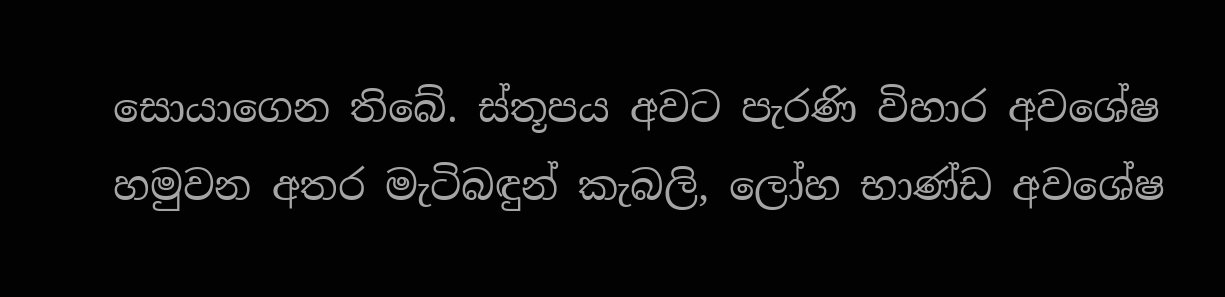සොයාගෙන තිබේ. ස්තූපය අවට පැරණි විහාර අවශේෂ හමුවන අතර මැටිබඳුන් කැබලි, ලෝහ භාණ්ඩ අවශේෂ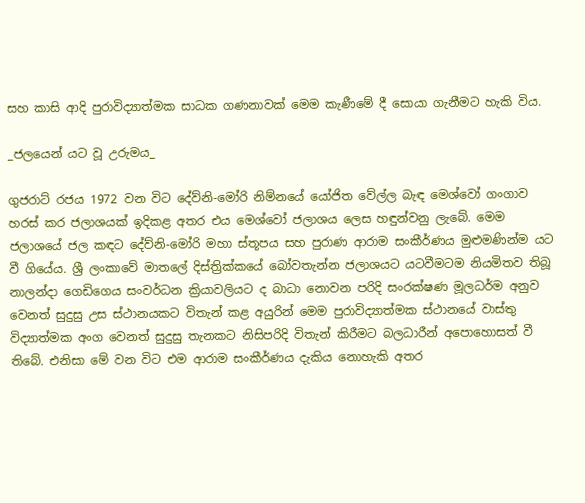සහ කාසි ආදි පුරාවිද්‍යාත්මක සාධක ගණනාවක් මෙම කැණීමේ දී සොයා ගැනීමට හැකි විය.

_ජලයෙන් යට වූ උරුමය_

ගුජරාට් රජය 1972 වන විට දේව්නි-මෝරි නිම්නයේ යෝජිත වේල්ල බැඳ මෙශ්වෝ ගංගාව හරස් කර ජලාශයක් ඉදිකළ අතර එය මෙශ්වෝ ජලාශය ලෙස හඳුන්වනු ලැබේ. මෙම ජලාශයේ ජල කඳට දේව්නි-මෝරි මහා ස්තූපය සහ පුරාණ ආරාම සංකීර්ණය මුළුමණින්ම යට වී ගියේය. ශ්‍රී ලංකාවේ මාතලේ දිස්ත්‍රික්කයේ බෝවතැන්න ජලාශයට යටවීමටම නියමිතව තිබූ නාලන්දා ගෙඩිගෙය සංවර්ධන ක්‍රියාවලියට ද බාධා නොවන පරිදි සංරක්ෂණ මූලධර්ම අනුව වෙනත් සුදුසු උස ස්ථානයකට විතැන් කළ අයුරින් මෙම පුරාවිද්‍යාත්මක ස්ථානයේ වාස්තු විද්‍යාත්මක අංග වෙනත් සුදුසු තැනකට නිසිපරිදි විතැන් කිරීමට බලධාරීන් අපොහොසත් වී තිබේ. එනිසා මේ වන විට එම ආරාම සංකීර්ණය දැකිය නොහැකි අතර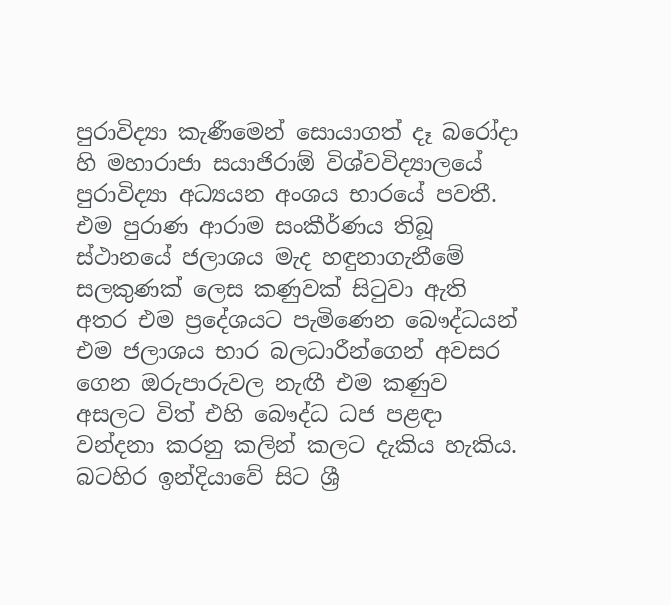පුරාවිද්‍යා කැණීමෙන් සොයාගත් දෑ බරෝදා හි මහාරාජා සයාජිරාඕ විශ්වවිද්‍යාලයේ පුරාවිද්‍යා අධ්‍යයන අංශය භාරයේ පවතී. එම පුරාණ ආරාම සංකීර්ණය තිබූ ස්ථානයේ ජලාශය මැද හඳුනාගැනීමේ සලකුණක් ලෙස කණුවක් සිටුවා ඇති අතර එම ප්‍රදේශයට පැමිණෙන බෞද්ධයන් එම ජලාශය භාර බලධාරීන්ගෙන් අවසර ගෙන ඔරුපාරුවල නැඟී එම කණුව අසලට විත් එහි බෞද්ධ ධජ පළඳා වන්දනා කරනු කලින් කලට දැකිය හැකිය.
බටහිර ඉන්දියාවේ සිට ශ්‍රී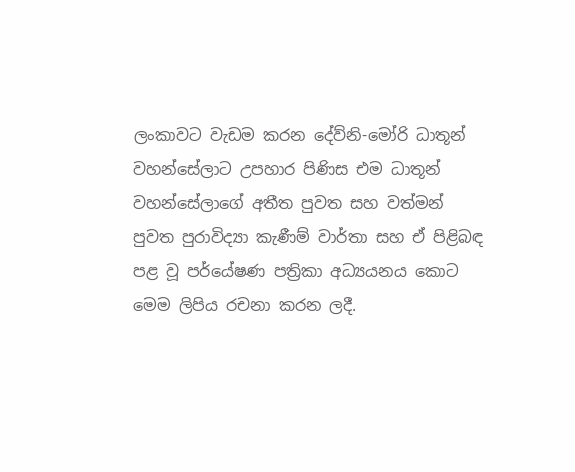ලංකාවට වැඩම කරන දේව්නි-මෝරි ධාතූන් වහන්සේලාට උපහාර පිණිස එම ධාතූන් වහන්සේලාගේ අතීත පුවත සහ වත්මන් පුවත පුරාවිද්‍යා කැණීම් වාර්තා සහ ඒ පිළිබඳ පළ වූ පර්යේෂණ පත්‍රිකා අධ්‍යයනය කොට මෙම ලිපිය රචනා කරන ලදී.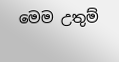මෙම උතුම්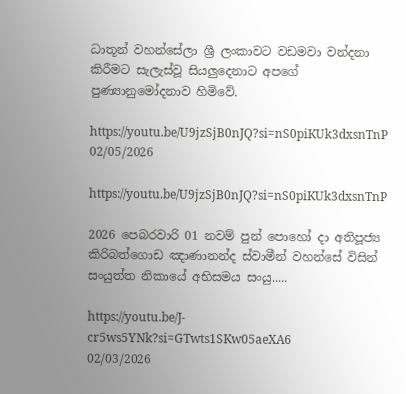ධාතූන් වහන්සේලා ශ්‍රී ලංකාවට වඩමවා වන්දනා කිරීමට සැලැස්වූ සියලුදෙනාට අපගේ පුණ්‍යානුමෝදනාව හිමිවේ.

https://youtu.be/U9jzSjB0nJQ?si=nS0piKUk3dxsnTnP
02/05/2026

https://youtu.be/U9jzSjB0nJQ?si=nS0piKUk3dxsnTnP

2026 පෙබරවාරි 01 නවම් පුන් පොහෝ දා අතිපූජ්‍ය කිරිබත්ගොඩ ඤාණානන්ද ස්වාමීන් වහන්සේ විසින් සංයුත්ත නිකායේ අභිසමය සංයු.....

https://youtu.be/J-cr5ws5YNk?si=GTwts1SKw05aeXA6
02/03/2026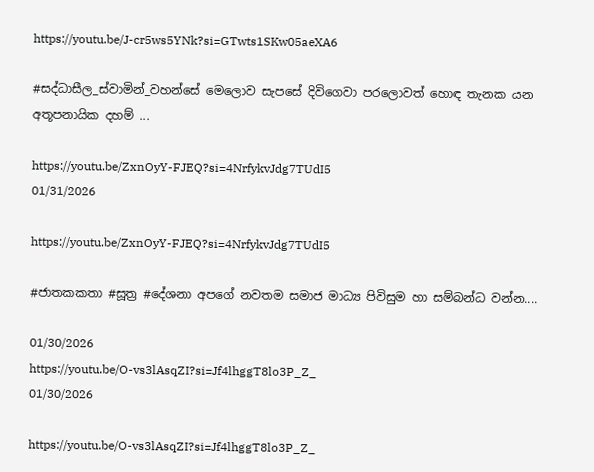https://youtu.be/J-cr5ws5YNk?si=GTwts1SKw05aeXA6

#සද්ධාසීල_ස්වාමින්_වහන්සේ මෙලොව සැපසේ දිවිගෙවා පරලොවත් හොඳ තැනක යන අතූපනායික දහම් ...

https://youtu.be/ZxnOyY-FJEQ?si=4NrfykvJdg7TUdI5
01/31/2026

https://youtu.be/ZxnOyY-FJEQ?si=4NrfykvJdg7TUdI5

#ජාතකකතා #සූත්‍ර #දේශනා අපගේ නවතම සමාජ මාධ්‍ය පිවිසුම හා සම්බන්ධ වන්න....

01/30/2026
https://youtu.be/O-vs3lAsqZI?si=Jf4lhggT8lo3P_Z_
01/30/2026

https://youtu.be/O-vs3lAsqZI?si=Jf4lhggT8lo3P_Z_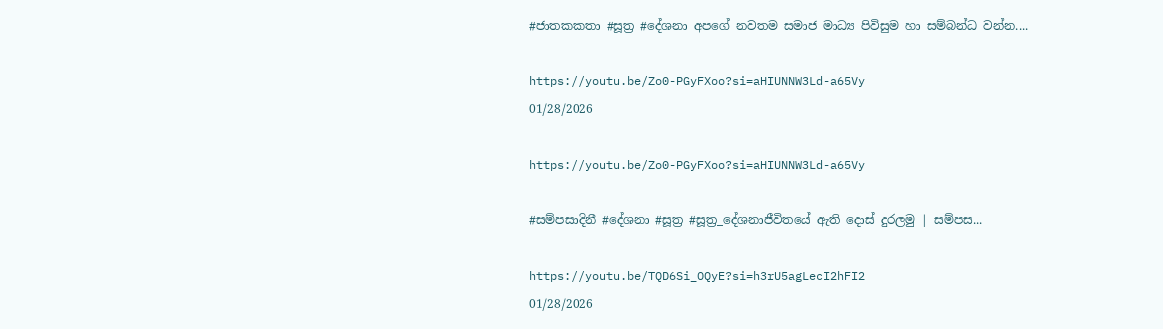#ජාතකකතා #සූත්‍ර #දේශනා අපගේ නවතම සමාජ මාධ්‍ය පිවිසුම හා සම්බන්ධ වන්න....

https://youtu.be/Zo0-PGyFXoo?si=aHIUNNW3Ld-a65Vy
01/28/2026

https://youtu.be/Zo0-PGyFXoo?si=aHIUNNW3Ld-a65Vy

#සම්පසාදිනී #දේශනා #සූත්‍ර #සූත්‍ර_දේශනාජීවිතයේ ඇති දොස් දුරලමු | සම්පස...

https://youtu.be/TQD6Si_OQyE?si=h3rU5agLecI2hFI2
01/28/2026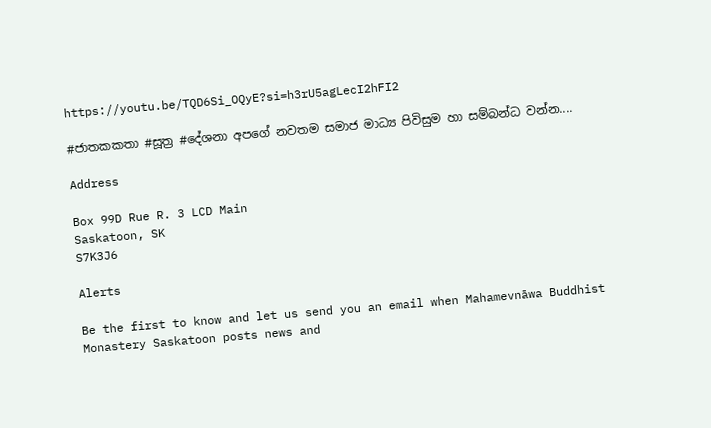https://youtu.be/TQD6Si_OQyE?si=h3rU5agLecI2hFI2

#ජාතකකතා #සූත්‍ර #දේශනා අපගේ නවතම සමාජ මාධ්‍ය පිවිසුම හා සම්බන්ධ වන්න....

Address

Box 99D Rue R. 3 LCD Main
Saskatoon, SK
S7K3J6

Alerts

Be the first to know and let us send you an email when Mahamevnāwa Buddhist Monastery Saskatoon posts news and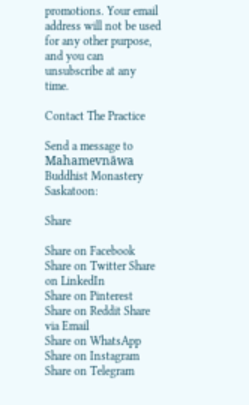promotions. Your email address will not be used for any other purpose, and you can unsubscribe at any time.

Contact The Practice

Send a message to Mahamevnāwa Buddhist Monastery Saskatoon:

Share

Share on Facebook Share on Twitter Share on LinkedIn
Share on Pinterest Share on Reddit Share via Email
Share on WhatsApp Share on Instagram Share on Telegram